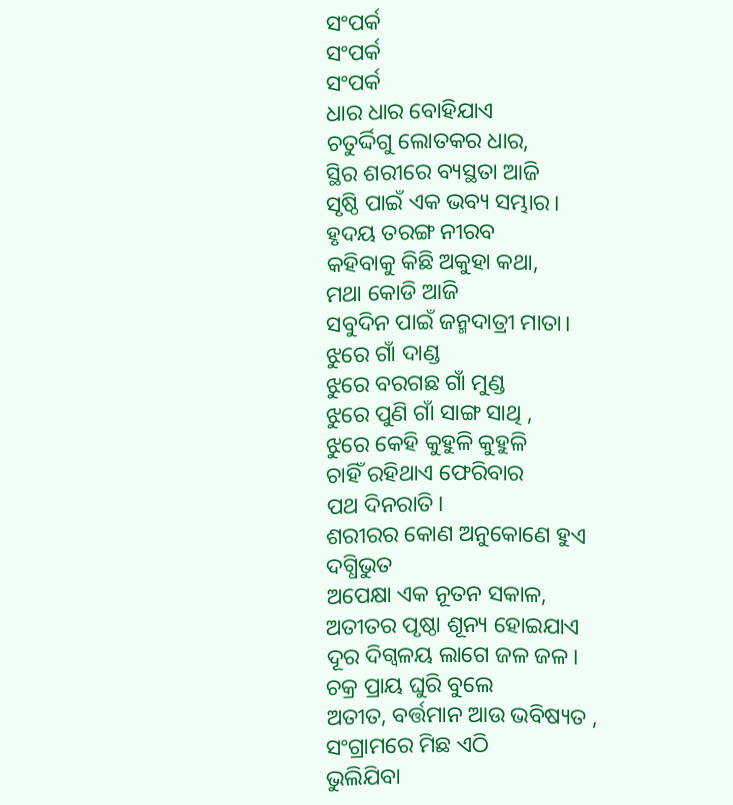ସଂପର୍କ
ସଂପର୍କ
ସଂପର୍କ
ଧାର ଧାର ବୋହିଯାଏ
ଚତୁର୍ଦ୍ଦିଗୁ ଲୋତକର ଧାର,
ସ୍ଥିର ଶରୀରେ ବ୍ୟସ୍ଥତା ଆଜି
ସୃଷ୍ଠି ପାଇଁ ଏକ ଭବ୍ୟ ସମ୍ଭାର।
ହୃଦୟ ତରଙ୍ଗ ନୀରବ
କହିବାକୁ କିଛି ଅକୁହା କଥା,
ମଥା କୋଡି ଆଜି
ସବୁଦିନ ପାଇଁ ଜନ୍ମଦାତ୍ରୀ ମାତା।
ଝୁରେ ଗାଁ ଦାଣ୍ଡ
ଝୁରେ ବରଗଛ ଗାଁ ମୁଣ୍ଡ
ଝୁରେ ପୁଣି ଗାଁ ସାଙ୍ଗ ସାଥି ,
ଝୁରେ କେହି କୁହୁଳି କୁହୁଳି
ଚାହିଁ ରହିଥାଏ ଫେରିବାର
ପଥ ଦିନରାତି।
ଶରୀରର କୋଣ ଅନୁକୋଣେ ହୁଏ ଦଗ୍ଧିଭୁତ
ଅପେକ୍ଷା ଏକ ନୂତନ ସକାଳ,
ଅତୀତର ପୃଷ୍ଠା ଶୂନ୍ୟ ହୋଇଯାଏ
ଦୂର ଦିଗ୍ବଳୟ ଲାଗେ ଜଳ ଜଳ।
ଚକ୍ର ପ୍ରାୟ ଘୁରି ବୁଲେ
ଅତୀତ, ବର୍ତ୍ତମାନ ଆଉ ଭବିଷ୍ୟତ ,
ସଂଗ୍ରାମରେ ମିଛ ଏଠି
ଭୁଲିଯିବା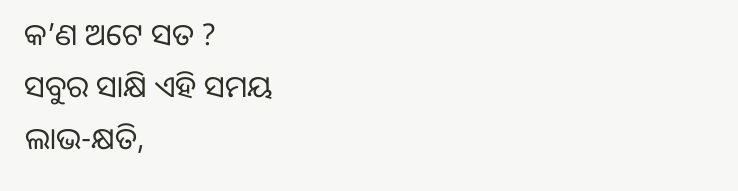କ’ଣ ଅଟେ ସତ ?
ସବୁର ସାକ୍ଷି ଏହି ସମୟ
ଲାଭ-କ୍ଷତି,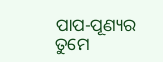ପାପ-ପୂଣ୍ୟର
ତୁମେ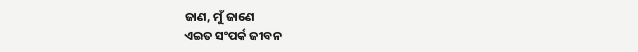ଜାଣ, ମୁଁ ଜାଣେ
ଏଇତ ସଂପର୍କ ଜୀବନ